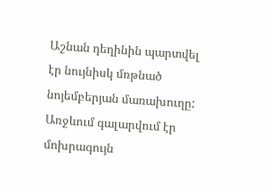Աշնան դեղինին պարտվել էր նույնիսկ մռթնած նոյեմբերյան մառախուղը: Առջևում գալարվում էր մոխրագույն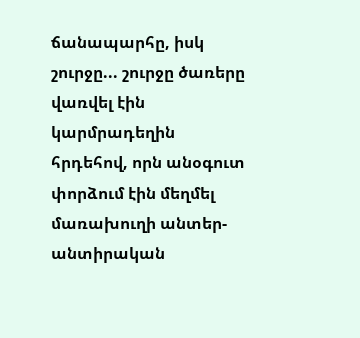ճանապարհը, իսկ շուրջը... շուրջը ծառերը վառվել էին կարմրադեղին հրդեհով, որն անօգուտ փորձում էին մեղմել մառախուղի անտեր-անտիրական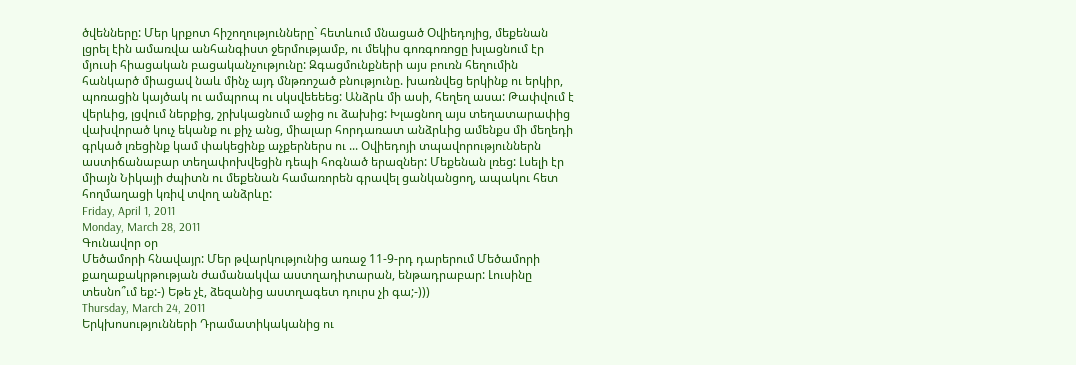ծվենները: Մեր կրքոտ հիշողությունները` հետևում մնացած Օվիեդոյից, մեքենան լցրել էին ամառվա անհանգիստ ջերմությամբ, ու մեկիս գոռգոռոցը խլացնում էր մյուսի հիացական բացականչությունը: Զգացմունքների այս բուռն հեղումին հանկարծ միացավ նաև մինչ այդ մնթռոշած բնությունը. խառնվեց երկինք ու երկիր, պոռացին կայծակ ու ամպրոպ ու սկսվեեեեց: Անձրև մի ասի, հեղեղ ասա: Թափվում է վերևից, լցվում ներքից, շրխկացնում աջից ու ձախից: Խլացնող այս տեղատարափից վախվորած կուչ եկանք ու քիչ անց, միալար հորդառատ անձրևից ամենքս մի մեղեդի գրկած լռեցինք կամ փակեցինք աչքերներս ու ... Օվիեդոյի տպավորություններն աստիճանաբար տեղափոխվեցին դեպի հոգնած երազներ: Մեքենան լռեց: Լսելի էր միայն Նիկայի ժպիտն ու մեքենան համառորեն գրավել ցանկանցող, ապակու հետ հողմաղացի կռիվ տվող անձրևը:
Friday, April 1, 2011
Monday, March 28, 2011
Գունավոր օր
Մեծամորի հնավայր: Մեր թվարկությունից առաջ 11-9-րդ դարերում Մեծամորի քաղաքակրթության ժամանակվա աստղադիտարան, ենթադրաբար: Լուսինը տեսնո՞ւմ եք:-) Եթե չէ, ձեզանից աստղագետ դուրս չի գա;-)))
Thursday, March 24, 2011
Երկխոսությունների Դրամատիկականից ու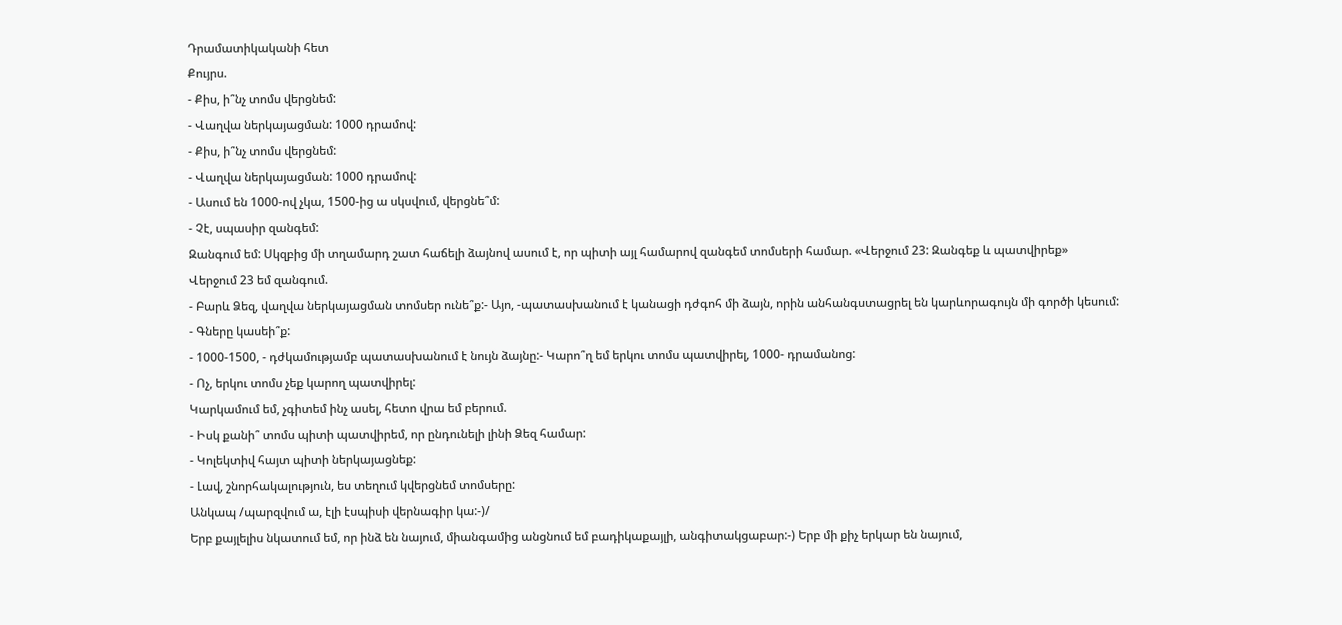Դրամատիկականի հետ
Քույրս.
- Քիս, ի՞նչ տոմս վերցնեմ:
- Վաղվա ներկայացման: 1000 դրամով:
- Քիս, ի՞նչ տոմս վերցնեմ:
- Վաղվա ներկայացման: 1000 դրամով:
- Ասում են 1000-ով չկա, 1500-ից ա սկսվում, վերցնե՞մ:
- Չէ, սպասիր զանգեմ:
Զանգում եմ: Սկզբից մի տղամարդ շատ հաճելի ձայնով ասում է, որ պիտի այլ համարով զանգեմ տոմսերի համար. «Վերջում 23: Զանգեք և պատվիրեք»
Վերջում 23 եմ զանգում.
- Բարև Ձեզ, վաղվա ներկայացման տոմսեր ունե՞ք:- Այո, -պատասխանում է կանացի դժգոհ մի ձայն, որին անհանգստացրել են կարևորագույն մի գործի կեսում:
- Գները կասեի՞ք:
- 1000-1500, - դժկամությամբ պատասխանում է նույն ձայնը:- Կարո՞ղ եմ երկու տոմս պատվիրել, 1000- դրամանոց:
- Ոչ, երկու տոմս չեք կարող պատվիրել:
Կարկամում եմ, չգիտեմ ինչ ասել, հետո վրա եմ բերում.
- Իսկ քանի՞ տոմս պիտի պատվիրեմ, որ ընդունելի լինի Ձեզ համար:
- Կոլեկտիվ հայտ պիտի ներկայացնեք:
- Լավ, շնորհակալություն, ես տեղում կվերցնեմ տոմսերը:
Անկապ /պարզվում ա, էլի էսպիսի վերնագիր կա:-)/
Երբ քայլելիս նկատում եմ, որ ինձ են նայում, միանգամից անցնում եմ բադիկաքայլի, անգիտակցաբար:-) Երբ մի քիչ երկար են նայում,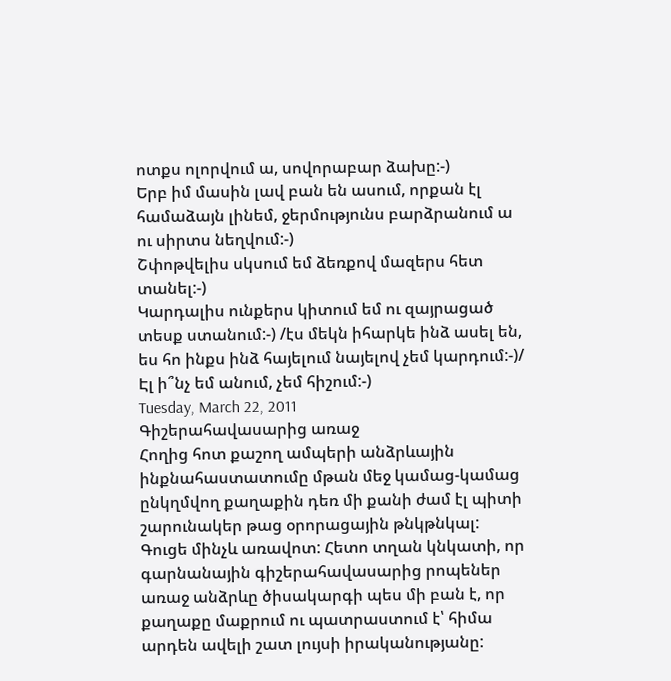ոտքս ոլորվում ա, սովորաբար ձախը:-)
Երբ իմ մասին լավ բան են ասում, որքան էլ համաձայն լինեմ, ջերմությունս բարձրանում ա ու սիրտս նեղվում:-)
Շփոթվելիս սկսում եմ ձեռքով մազերս հետ տանել:-)
Կարդալիս ունքերս կիտում եմ ու զայրացած տեսք ստանում:-) /էս մեկն իհարկե ինձ ասել են, ես հո ինքս ինձ հայելում նայելով չեմ կարդում:-)/
Էլ ի՞նչ եմ անում, չեմ հիշում:-)
Tuesday, March 22, 2011
Գիշերահավասարից առաջ
Հողից հոտ քաշող ամպերի անձրևային ինքնահաստատումը մթան մեջ կամաց-կամաց ընկղմվող քաղաքին դեռ մի քանի ժամ էլ պիտի շարունակեր թաց օրորացային թնկթնկալ: Գուցե մինչև առավոտ: Հետո տղան կնկատի, որ գարնանային գիշերահավասարից րոպեներ առաջ անձրևը ծիսակարգի պես մի բան է, որ քաղաքը մաքրում ու պատրաստում է՝ հիմա արդեն ավելի շատ լույսի իրականությանը: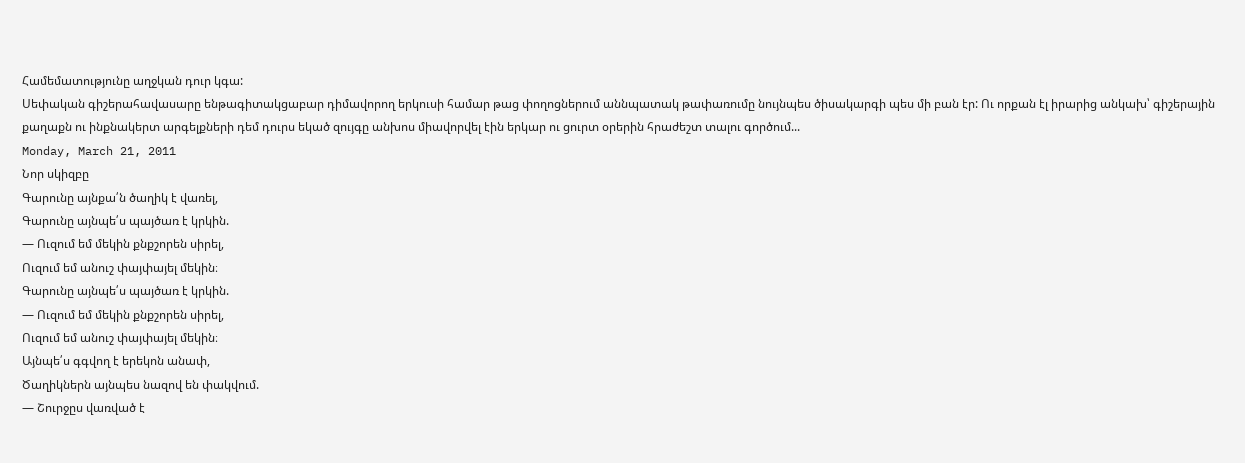Համեմատությունը աղջկան դուր կգա:
Սեփական գիշերահավասարը ենթագիտակցաբար դիմավորող երկուսի համար թաց փողոցներում աննպատակ թափառումը նույնպես ծիսակարգի պես մի բան էր: Ու որքան էլ իրարից անկախ՝ գիշերային քաղաքն ու ինքնակերտ արգելքների դեմ դուրս եկած զույգը անխոս միավորվել էին երկար ու ցուրտ օրերին հրաժեշտ տալու գործում...
Monday, March 21, 2011
Նոր սկիզբը
Գարունը այնքա՛ն ծաղիկ է վառել,
Գարունը այնպե՛ս պայծառ է կրկին.
— Ուզում եմ մեկին քնքշորեն սիրել,
Ուզում եմ անուշ փայփայել մեկին։
Գարունը այնպե՛ս պայծառ է կրկին.
— Ուզում եմ մեկին քնքշորեն սիրել,
Ուզում եմ անուշ փայփայել մեկին։
Այնպե՛ս գգվող է երեկոն անափ,
Ծաղիկներն այնպես նազով են փակվում.
— Շուրջըս վառված է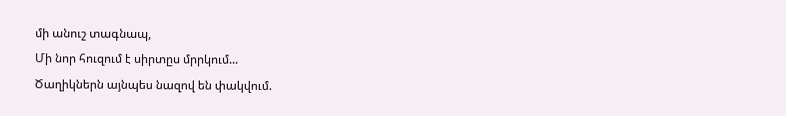մի անուշ տագնապ,
Մի նոր հուզում է սիրտըս մրրկում...
Ծաղիկներն այնպես նազով են փակվում.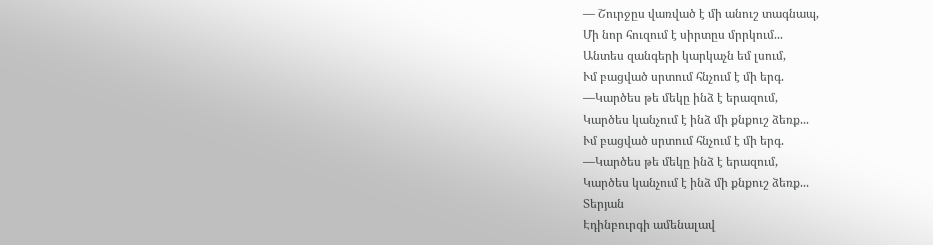— Շուրջըս վառված է մի անուշ տագնապ,
Մի նոր հուզում է սիրտըս մրրկում...
Անտես զանգերի կարկաչն եմ լսում,
Ւմ բացված սրտում հնչում է մի երգ.
—Կարծես թե մեկը ինձ է երազում,
Կարծես կանչում է ինձ մի քնքուշ ձեռք...
Ւմ բացված սրտում հնչում է մի երգ.
—Կարծես թե մեկը ինձ է երազում,
Կարծես կանչում է ինձ մի քնքուշ ձեռք...
Տերյան
Էդինբուրգի ամենալավ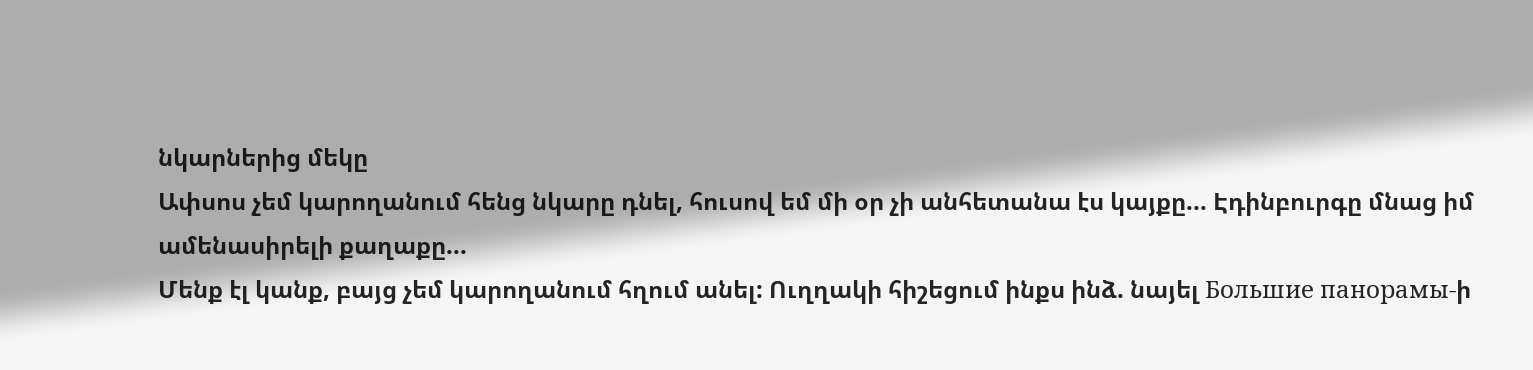նկարներից մեկը
Ափսոս չեմ կարողանում հենց նկարը դնել, հուսով եմ մի օր չի անհետանա էս կայքը... Էդինբուրգը մնաց իմ ամենասիրելի քաղաքը...
Մենք էլ կանք, բայց չեմ կարողանում հղում անել: Ուղղակի հիշեցում ինքս ինձ. նայել Большие панорамы-ի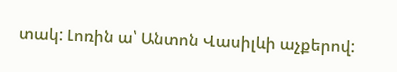տակ: Լոռին ա՝ Անտոն Վասիլևի աչքերով: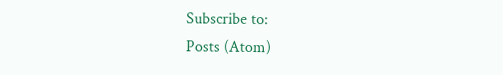Subscribe to:
Posts (Atom)